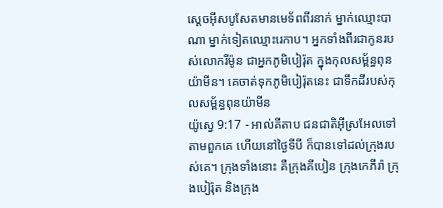ស្តេចអ៊ីសបូសែតមានមេទ័ពពីរនាក់ ម្នាក់ឈ្មោះបាណា ម្នាក់ទៀតឈ្មោះរេកាប។ អ្នកទាំងពីរជាកូនរបស់លោករីម៉ូន ជាអ្នកភូមិបៀរ៉ុត ក្នុងកុលសម្ព័ន្ធពុនយ៉ាមីន។ គេចាត់ទុកភូមិបៀរ៉ុតនេះ ជាទឹកដីរបស់កុលសម្ព័ន្ធពុនយ៉ាមីន
យ៉ូស្វេ 9:17 - អាល់គីតាប ជនជាតិអ៊ីស្រអែលទៅតាមពួកគេ ហើយនៅថ្ងៃទីបី ក៏បានទៅដល់ក្រុងរបស់គេ។ ក្រុងទាំងនោះ គឺក្រុងគីបៀន ក្រុងកេភីរ៉ា ក្រុងបៀរ៉ុត និងក្រុង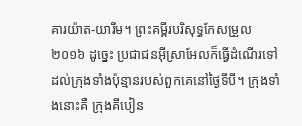គារយ៉ាត-យារីម។ ព្រះគម្ពីរបរិសុទ្ធកែសម្រួល ២០១៦ ដូច្នេះ ប្រជាជនអ៊ីស្រាអែលក៏ធ្វើដំណើរទៅដល់ក្រុងទាំងប៉ុន្មានរបស់ពួកគេនៅថ្ងៃទីបី។ ក្រុងទាំងនោះគឺ ក្រុងគីបៀន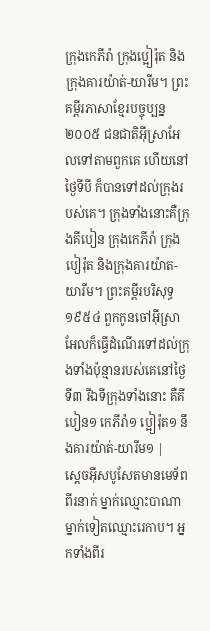ក្រុងកេភីរ៉ា ក្រុងប្អៀរ៉ុត និងក្រុងគារយ៉ាត់-យារីម។ ព្រះគម្ពីរភាសាខ្មែរបច្ចុប្បន្ន ២០០៥ ជនជាតិអ៊ីស្រាអែលទៅតាមពួកគេ ហើយនៅថ្ងៃទីបី ក៏បានទៅដល់ក្រុងរបស់គេ។ ក្រុងទាំងនោះគឺក្រុងគីបៀន ក្រុងកេភីរ៉ា ក្រុងបៀរ៉ុត និងក្រុងគារយ៉ាត-យារីម។ ព្រះគម្ពីរបរិសុទ្ធ ១៩៥៤ ពួកកូនចៅអ៊ីស្រាអែលក៏ធ្វើដំណើរទៅដល់ក្រុងទាំងប៉ុន្មានរបស់គេនៅថ្ងៃទី៣ រីឯទីក្រុងទាំងនោះ គឺគីបៀន១ កេភីរ៉ា១ ប្អៀរ៉ុត១ នឹងគារយ៉ាត់-យារីម១ |
ស្តេចអ៊ីសបូសែតមានមេទ័ពពីរនាក់ ម្នាក់ឈ្មោះបាណា ម្នាក់ទៀតឈ្មោះរេកាប។ អ្នកទាំងពីរ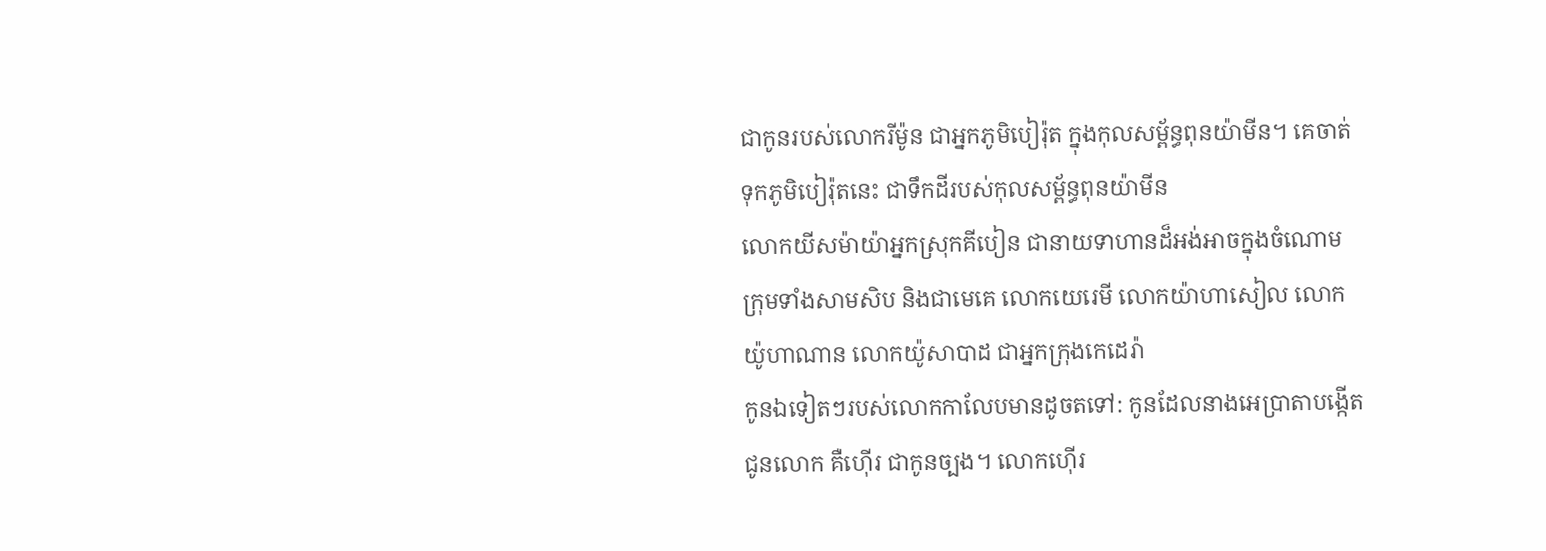ជាកូនរបស់លោករីម៉ូន ជាអ្នកភូមិបៀរ៉ុត ក្នុងកុលសម្ព័ន្ធពុនយ៉ាមីន។ គេចាត់ទុកភូមិបៀរ៉ុតនេះ ជាទឹកដីរបស់កុលសម្ព័ន្ធពុនយ៉ាមីន
លោកយីសម៉ាយ៉ាអ្នកស្រុកគីបៀន ជានាយទាហានដ៏អង់អាចក្នុងចំណោមក្រុមទាំងសាមសិប និងជាមេគេ លោកយេរេមី លោកយ៉ាហាសៀល លោកយ៉ូហាណាន លោកយ៉ូសាបាដ ជាអ្នកក្រុងកេដេរ៉ា
កូនឯទៀតៗរបស់លោកកាលែបមានដូចតទៅ: កូនដែលនាងអេប្រាតាបង្កើតជូនលោក គឺហ៊ើរ ជាកូនច្បង។ លោកហ៊ើរ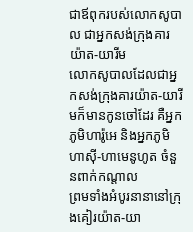ជាឪពុករបស់លោកសូបាល ជាអ្នកសង់ក្រុងគារយ៉ាត-យារីម
លោកសូបាលដែលជាអ្នកសង់ក្រុងគារយ៉ាត-យារីមក៏មានកូនចៅដែរ គឺអ្នកភូមិហារ៉ូអេ និងអ្នកភូមិហាស៊ី-ហាមេនូហូត ចំនួនពាក់កណ្តាល
ព្រមទាំងអំបូរនានានៅក្រុងគៀរយ៉ាត-យា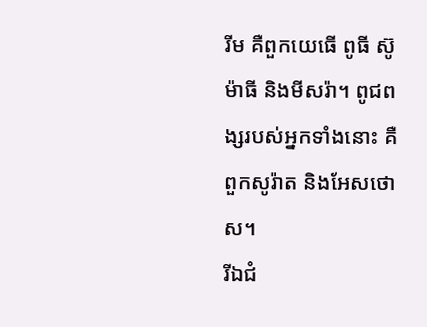រីម គឺពួកយេធើ ពូធី ស៊ូម៉ាធី និងមីសរ៉ា។ ពូជពង្សរបស់អ្នកទាំងនោះ គឺពួកសូរ៉ាត និងអែសថោស។
រីឯជំ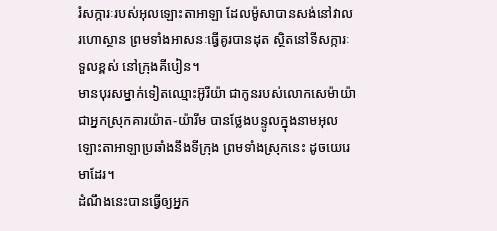រំសក្ការៈរបស់អុលឡោះតាអាឡា ដែលម៉ូសាបានសង់នៅវាលរហោស្ថាន ព្រមទាំងអាសនៈធ្វើគូរបានដុត ស្ថិតនៅទីសក្ការៈទួលខ្ពស់ នៅក្រុងគីបៀន។
មានបុរសម្នាក់ទៀតឈ្មោះអ៊ូរីយ៉ា ជាកូនរបស់លោកសេម៉ាយ៉ា ជាអ្នកស្រុកគារយ៉ាត-យ៉ារីម បានថ្លែងបន្ទូលក្នុងនាមអុលឡោះតាអាឡាប្រឆាំងនឹងទីក្រុង ព្រមទាំងស្រុកនេះ ដូចយេរេមាដែរ។
ដំណឹងនេះបានធ្វើឲ្យអ្នក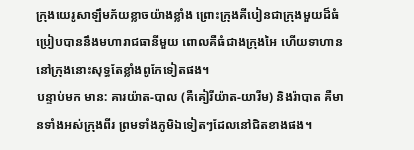ក្រុងយេរូសាឡឹមភ័យខ្លាចយ៉ាងខ្លាំង ព្រោះក្រុងគីបៀនជាក្រុងមួយដ៏ធំ ប្រៀបបាននឹងមហារាជធានីមួយ ពោលគឺធំជាងក្រុងអៃ ហើយទាហាននៅក្រុងនោះសុទ្ធតែខ្លាំងពូកែទៀតផង។
បន្ទាប់មក មាន: គារយ៉ាត-បាល (គឺគៀរីយ៉ាត-យារីម) និងរ៉ាបាត គឺមានទាំងអស់ក្រុងពីរ ព្រមទាំងភូមិឯទៀតៗដែលនៅជិតខាងផង។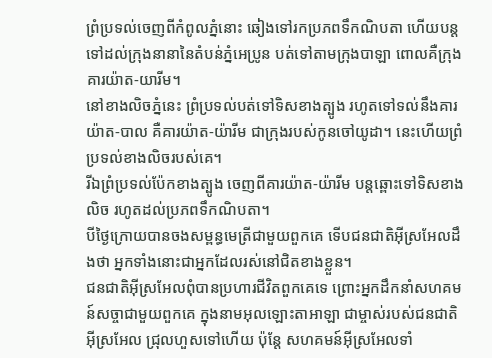ព្រំប្រទល់ចេញពីកំពូលភ្នំនោះ ឆៀងទៅរកប្រភពទឹកណិបតា ហើយបន្តទៅដល់ក្រុងនានានៃតំបន់ភ្នំអេប្រូន បត់ទៅតាមក្រុងបាឡា ពោលគឺក្រុងគារយ៉ាត-យារីម។
នៅខាងលិចភ្នំនេះ ព្រំប្រទល់បត់ទៅទិសខាងត្បូង រហូតទៅទល់នឹងគារយ៉ាត-បាល គឺគារយ៉ាត-យ៉ារីម ជាក្រុងរបស់កូនចៅយូដា។ នេះហើយព្រំប្រទល់ខាងលិចរបស់គេ។
រីឯព្រំប្រទល់ប៉ែកខាងត្បូង ចេញពីគារយ៉ាត-យ៉ារីម បន្តឆ្ពោះទៅទិសខាងលិច រហូតដល់ប្រភពទឹកណិបតា។
បីថ្ងៃក្រោយបានចងសម្ពន្ធមេត្រីជាមួយពួកគេ ទើបជនជាតិអ៊ីស្រអែលដឹងថា អ្នកទាំងនោះជាអ្នកដែលរស់នៅជិតខាងខ្លួន។
ជនជាតិអ៊ីស្រអែលពុំបានប្រហារជីវិតពួកគេទេ ព្រោះអ្នកដឹកនាំសហគមន៍សច្ចាជាមួយពួកគេ ក្នុងនាមអុលឡោះតាអាឡា ជាម្ចាស់របស់ជនជាតិអ៊ីស្រអែល ជ្រុលហួសទៅហើយ ប៉ុន្តែ សហគមន៍អ៊ីស្រអែលទាំ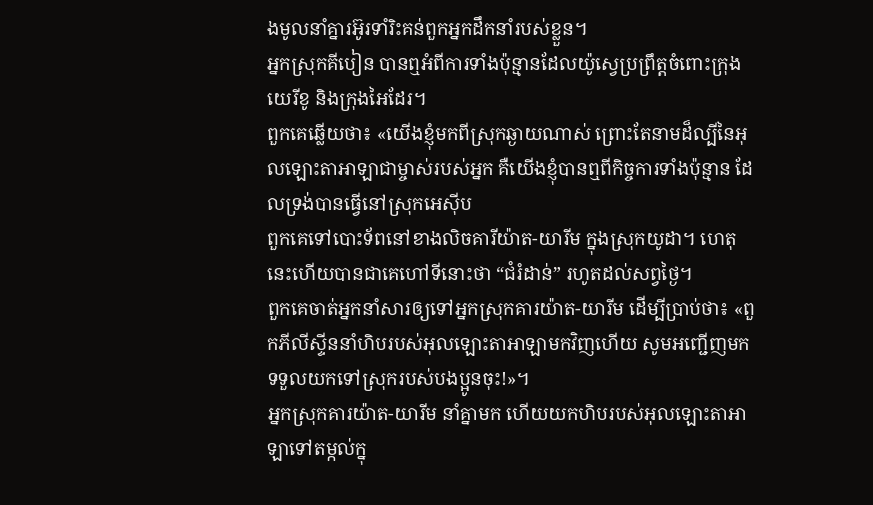ងមូលនាំគ្នារអ៊ូរទាំរិះគន់ពួកអ្នកដឹកនាំរបស់ខ្លួន។
អ្នកស្រុកគីបៀន បានឮអំពីការទាំងប៉ុន្មានដែលយ៉ូស្វេប្រព្រឹត្តចំពោះក្រុងយេរីខូ និងក្រុងអៃដែរ។
ពួកគេឆ្លើយថា៖ «យើងខ្ញុំមកពីស្រុកឆ្ងាយណាស់ ព្រោះតែនាមដ៏ល្បីនៃអុលឡោះតាអាឡាជាម្ចាស់របស់អ្នក គឺយើងខ្ញុំបានឮពីកិច្ចការទាំងប៉ុន្មាន ដែលទ្រង់បានធ្វើនៅស្រុកអេស៊ីប
ពួកគេទៅបោះទ័ពនៅខាងលិចគារីយ៉ាត-យារីម ក្នុងស្រុកយូដា។ ហេតុនេះហើយបានជាគេហៅទីនោះថា “ជំរំដាន់” រហូតដល់សព្វថ្ងៃ។
ពួកគេចាត់អ្នកនាំសារឲ្យទៅអ្នកស្រុកគារយ៉ាត-យារីម ដើម្បីប្រាប់ថា៖ «ពួកភីលីស្ទីននាំហិបរបស់អុលឡោះតាអាឡាមកវិញហើយ សូមអញ្ជើញមកទទួលយកទៅស្រុករបស់បងប្អូនចុះ!»។
អ្នកស្រុកគារយ៉ាត-យារីម នាំគ្នាមក ហើយយកហិបរបស់អុលឡោះតាអាឡាទៅតម្កល់ក្នុ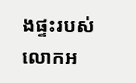ងផ្ទះរបស់លោកអ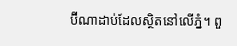ប៊ីណាដាប់ដែលស្ថិតនៅលើភ្នំ។ ពួ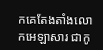កគេតែងតាំងលោកអេឡាសារ ជាកូ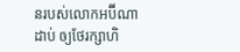នរបស់លោកអប៊ីណាដាប់ ឲ្យថែរក្សាហិ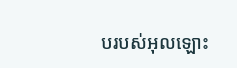បរបស់អុលឡោះ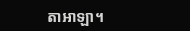តាអាឡា។